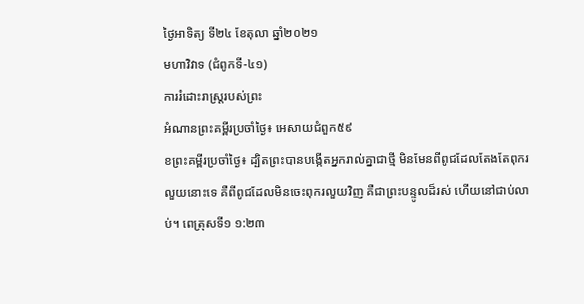ថ្ងៃអាទិត្យ ទី២៤ ខែតុលា ឆ្នាំ២០២១
មហាវិវាទ (ជំពូកទី-៤១)
ការរំដោះរាស្រ្តរបស់ព្រះ
អំណានព្រះគម្ពីរប្រចាំថ្ងៃ៖ អេសាយជំពួក៥៩
ខព្រះគម្ពីរប្រចាំថ្ងៃ៖ ដ្បិតព្រះបានបង្កើតអ្នករាល់គ្នាជាថ្មី មិនមែនពីពូជដែលតែងតែពុករលួយនោះទេ គឺពីពូជដែលមិនចេះពុករលួយវិញ គឺជាព្រះបន្ទូលដ៏រស់ ហើយនៅជាប់លាប់។ ពេត្រុសទី១ ១:២៣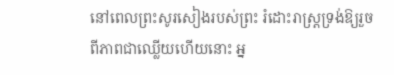នៅពេលព្រះសូរសៀងរបស់ព្រះ រំដោះរាស្ត្រទ្រង់ឱ្យរួចពីភាពជាឈ្លើយហើយនោះ អ្ន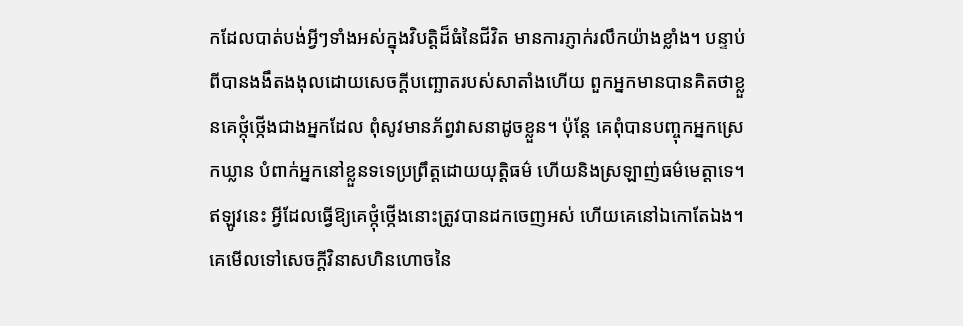កដែលបាត់បង់អ្វីៗទាំងអស់ក្នុងវិបត្តិដ៏ធំនៃជីវិត មានការភ្ញាក់រលឹកយ៉ាងខ្លាំង។ បន្ទាប់ពីបានងងឹតងងុលដោយសេចក្តីបញ្ឆោតរបស់សាតាំងហើយ ពួកអ្នកមានបានគិតថាខ្លួនគេថ្កុំថ្កើងជាងអ្នកដែល ពុំសូវមានភ័ព្វវាសនាដូចខ្លួន។ ប៉ុន្តែ គេពុំបានបញ្ចុកអ្នកស្រេកឃ្លាន បំពាក់អ្នកនៅខ្លួនទទេប្រព្រឹត្តដោយយុត្តិធម៌ ហើយនិងស្រឡាញ់ធម៌មេត្តាទេ។ ឥឡូវនេះ អ្វីដែលធ្វើឱ្យគេថ្កុំថ្កើងនោះត្រូវបានដកចេញអស់ ហើយគេនៅឯកោតែឯង។ គេមើលទៅសេចក្តីវិនាសហិនហោចនៃ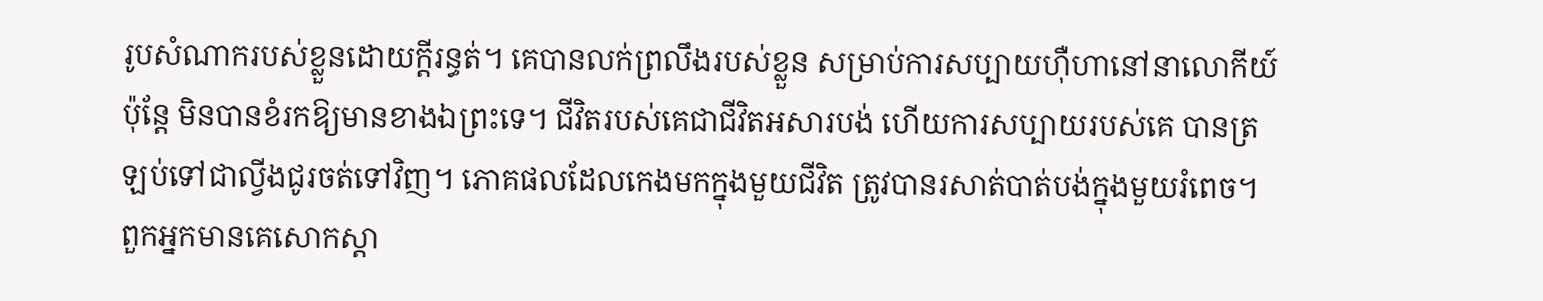រូបសំណាករបស់ខ្លួនដោយក្តីរន្ធត់។ គេបានលក់ព្រលឹងរបស់ខ្លួន សម្រាប់ការសប្បាយហ៊ឺហានៅនាលោកីយ៍ ប៉ុន្តែ មិនបានខំរកឱ្យមានខាងឯព្រះទេ។ ជីវិតរបស់គេជាជីវិតអសារបង់ ហើយការសប្បាយរបស់គេ បានត្រឡប់ទៅជាល្វីងជូរចត់ទៅវិញ។ ភោគផលដែលកេងមកក្នុងមួយជីវិត ត្រូវបានរសាត់បាត់បង់ក្នុងមួយរំពេច។ ពួកអ្នកមានគេសោកស្តា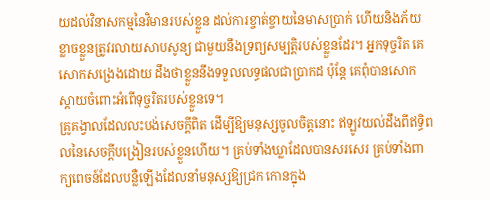យដល់វិនាសកម្មនៃវិមានរបស់ខ្លួន ដល់ការខ្ចាត់ខ្ចាយនៃមាសប្រាក់ ហើយនិងភ័យខ្លាចខ្លួនត្រូវរលាយសាបសូន្យ ជាមួយនឹងទ្រព្យសម្បត្តិរបស់ខ្លួនដែរ។ អ្នកទុច្ចរិត គេសោកសង្រេងដោយ ដឹងថាខ្លួននឹងទទួលលទ្ធផលជាប្រាកដ ប៉ុន្តែ គេពុំបានសោកស្តាយចំពោះអំពើទុច្ចរិតរបស់ខ្លួនទេ។
គ្រូគង្វាលដែលលះបង់សេចក្តីពិត ដើម្បីឱ្យមនុស្សចូលចិត្តនោះ ឥឡូវយល់ដឹងពីឥទ្ធិពលនៃសេចក្តីបង្រៀនរបស់ខ្លួនហើយ។ គ្រប់ទាំងឃ្លាដែលបានសរសេរ គ្រប់ទាំងពាក្យពេចន៍ដែលបន្លឺឡើងដែលនាំមនុស្សឱ្យជ្រក កោនក្នុង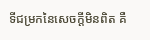ទីជម្រកនៃសេចក្តីមិនពិត គឺ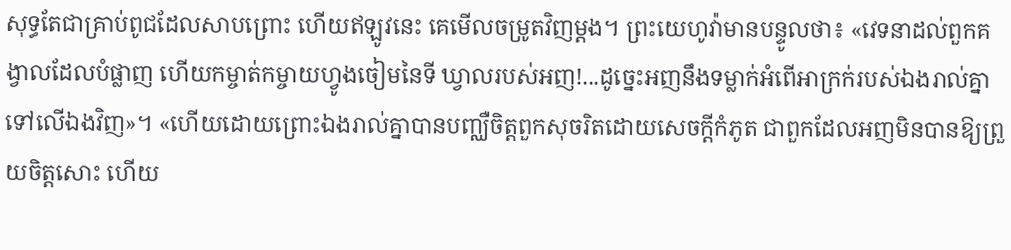សុទ្ធតែជាគ្រាប់ពូជដែលសាបព្រោះ ហើយឥឡូវនេះ គេមើលចម្រូតវិញម្តង។ ព្រះយេហូវ៉ាមានបន្ទូលថា៖ «វេទនាដល់ពួកគង្វាលដែលបំផ្លាញ ហើយកម្ចាត់កម្ចាយហ្វូងចៀមនៃទី ឃ្វាលរបស់អញ!...ដូច្នេះអញនឹងទម្លាក់អំពើអាក្រក់របស់ឯងរាល់គ្នាទៅលើឯងវិញ»។ «ហើយដោយព្រោះឯងរាល់គ្នាបានបញ្ឈឺចិត្តពួកសុចរិតដោយសេចក្តីកំភូត ជាពួកដែលអញមិនបានឱ្យព្រួយចិត្តសោះ ហើយ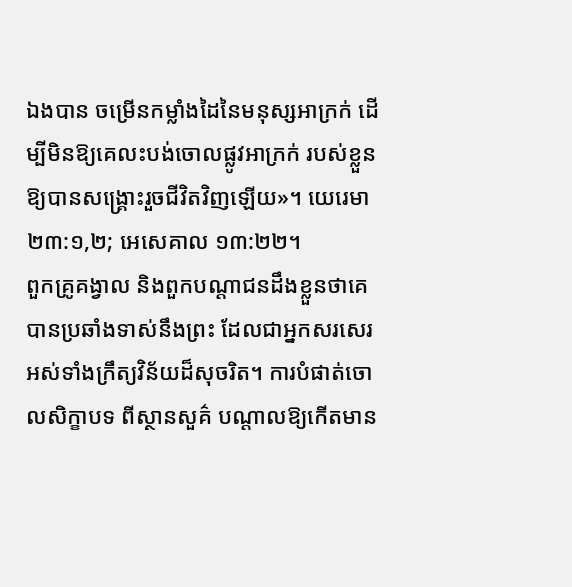ឯងបាន ចម្រើនកម្លាំងដៃនៃមនុស្សអាក្រក់ ដើម្បីមិនឱ្យគេលះបង់ចោលផ្លូវអាក្រក់ របស់ខ្លួនឱ្យបានសង្គ្រោះរួចជីវិតវិញឡើយ»។ យេរេមា ២៣:១,២; អេសេគាល ១៣:២២។
ពួកគ្រូគង្វាល និងពួកបណ្តាជនដឹងខ្លួនថាគេបានប្រឆាំងទាស់នឹងព្រះ ដែលជាអ្នកសរសេរអស់ទាំងក្រឹត្យវិន័យដ៏សុចរិត។ ការបំផាត់ចោលសិក្ខាបទ ពីស្ថានសួគ៌ បណ្តាលឱ្យកើតមាន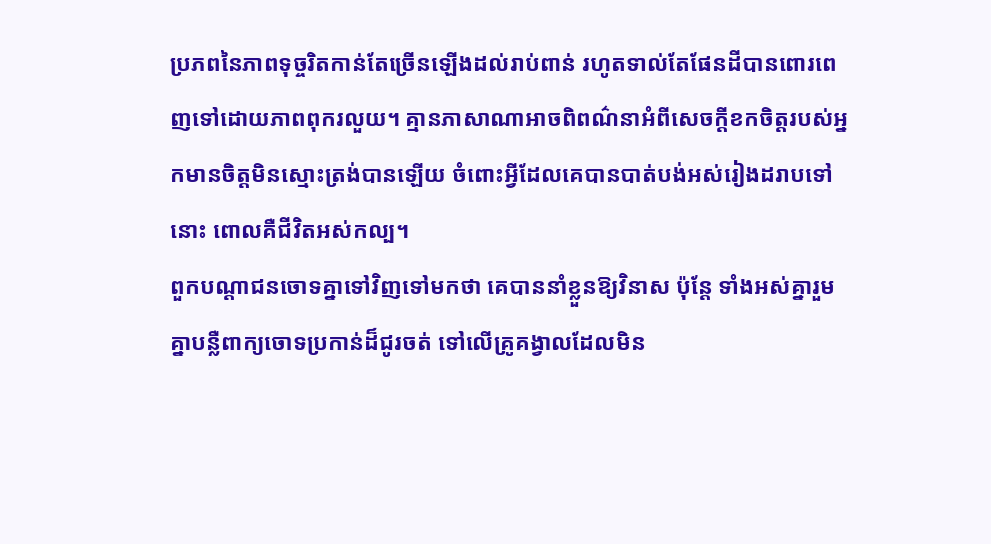ប្រភពនៃភាពទុច្ចរិតកាន់តែច្រើនឡើងដល់រាប់ពាន់ រហូតទាល់តែផែនដីបានពោរពេញទៅដោយភាពពុករលួយ។ គ្មានភាសាណាអាចពិពណ៌នាអំពីសេចក្តីខកចិត្តរបស់អ្នកមានចិត្តមិនស្មោះត្រង់បានឡើយ ចំពោះអ្វីដែលគេបានបាត់បង់អស់រៀងដរាបទៅនោះ ពោលគឺជីវិតអស់កល្ប។
ពួកបណ្តាជនចោទគ្នាទៅវិញទៅមកថា គេបាននាំខ្លួនឱ្យវិនាស ប៉ុន្តែ ទាំងអស់គ្នារួមគ្នាបន្លឺពាក្យចោទប្រកាន់ដ៏ជូរចត់ ទៅលើគ្រូគង្វាលដែលមិន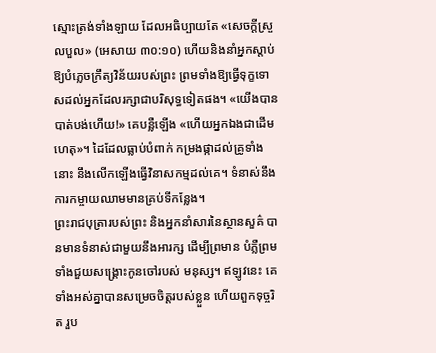ស្មោះត្រង់ទាំងឡាយ ដែលអធិប្បាយតែ «សេចក្តីស្រួលបួល» (អេសាយ ៣០:១០) ហើយនិងនាំអ្នកស្តាប់ឱ្យបំភ្លេចក្រឹត្យវិន័យរបស់ព្រះ ព្រមទាំងឱ្យធ្វើទុក្ខទោសដល់អ្នកដែលរក្សាជាបរិសុទ្ធទៀតផង។ «យើងបានបាត់បង់ហើយ!» គេបន្លឺឡើង «ហើយអ្នកឯងជាដើមហេតុ»។ ដៃដែលធ្លាប់បំពាក់ កម្រងផ្កាដល់គ្រូទាំងនោះ នឹងលើកឡើងធ្វើវិនាសកម្មដល់គេ។ ទំនាស់នឹងការកម្ចាយឈាមមានគ្រប់ទីកន្លែង។
ព្រះរាជបុត្រារបស់ព្រះ និងអ្នកនាំសារនៃស្ថានសួគ៌ បានមានទំនាស់ជាមួយនឹងអារក្ស ដើម្បីព្រមាន បំភ្លឺព្រមទាំងជួយសង្គ្រោះកូនចៅរបស់ មនុស្ស។ ឥឡូវនេះ គេទាំងអស់គ្នាបានសម្រេចចិត្តរបស់ខ្លួន ហើយពួកទុច្ចរិត រួប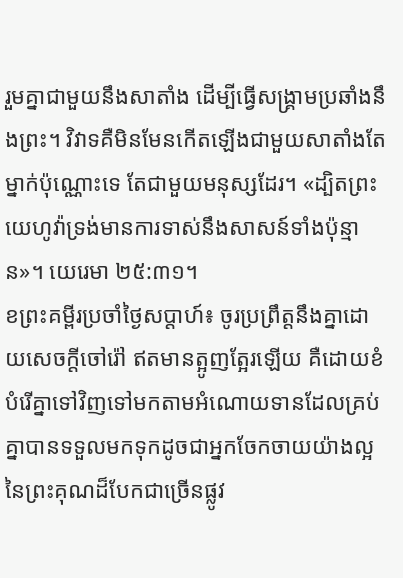រួមគ្នាជាមួយនឹងសាតាំង ដើម្បីធ្វើសង្គ្រាមប្រឆាំងនឹងព្រះ។ វិវាទគឺមិនមែនកើតឡើងជាមួយសាតាំងតែម្នាក់ប៉ុណ្ណោះទេ តែជាមួយមនុស្សដែរ។ «ដ្បិតព្រះយេហូវ៉ាទ្រង់មានការទាស់នឹងសាសន៍ទាំងប៉ុន្មាន»។ យេរេមា ២៥:៣១។
ខព្រះគម្ពីរប្រចាំថ្ងៃសប្តាហ៍៖ ចូរប្រព្រឹត្តនឹងគ្នាដោយសេចក្តីចៅរ៉ៅ ឥតមានត្អូញត្អែរឡើយ គឺដោយខំបំរើគ្នាទៅវិញទៅមកតាមអំណោយទានដែលគ្រប់គ្នាបានទទួលមកទុកដូចជាអ្នកចែកចាយយ៉ាងល្អនៃព្រះគុណដ៏បែកជាច្រើនផ្លូវ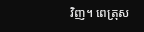វិញ។ ពេត្រុស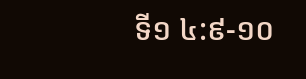ទី១ ៤:៩-១០